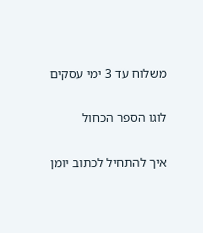משלוח עד 3 ימי עסקים

לוגו הספר הכחול

איך להתחיל לכתוב יומן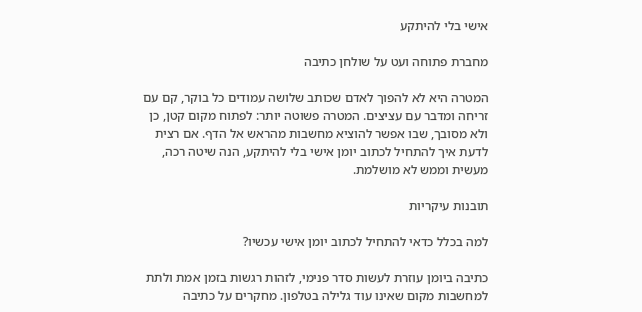אישי בלי להיתקע

מחברת פתוחה ועט על שולחן כתיבה

המטרה היא לא להפוך לאדם שכותב שלושה עמודים כל בוקר, קם עם זריחה ומדבר עם עציצים. המטרה פשוטה יותר: לפתוח מקום קטן, כן ולא מסובך, שבו אפשר להוציא מחשבות מהראש אל הדף. אם רצית לדעת איך להתחיל לכתוב יומן אישי בלי להיתקע, הנה שיטה רכה, מעשית וממש לא מושלמת.

תובנות עיקריות

למה בכלל כדאי להתחיל לכתוב יומן אישי עכשיו?

כתיבה ביומן עוזרת לעשות סדר פנימי, לזהות רגשות בזמן אמת ולתת למחשבות מקום שאינו עוד גלילה בטלפון. מחקרים על כתיבה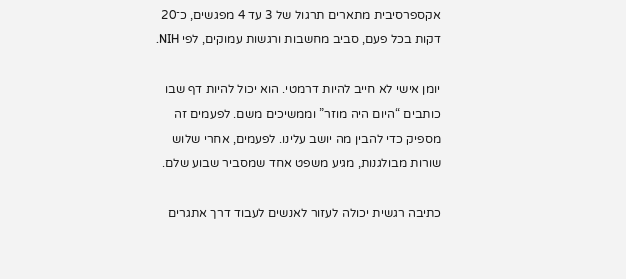אקספרסיבית מתארים תרגול של 3 עד 4 מפגשים, כ־20 דקות בכל פעם, סביב מחשבות ורגשות עמוקים, לפי NIH.

יומן אישי לא חייב להיות דרמטי. הוא יכול להיות דף שבו כותבים “היום היה מוזר” וממשיכים משם. לפעמים זה מספיק כדי להבין מה יושב עלינו. לפעמים, אחרי שלוש שורות מבולגנות, מגיע משפט אחד שמסביר שבוע שלם.

כתיבה רגשית יכולה לעזור לאנשים לעבוד דרך אתגרים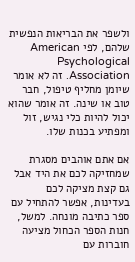ולשפר את הבריאות הנפשית שלהם, לפי American Psychological Association. זה לא אומר שיומן מחליף טיפול, חבר טוב או שינה. זה אומר שהוא יכול להיות כלי נגיש, זול ומפתיע בכנות שלו.

אם אתם אוהבים מסגרת שמחזיקה לכם את היד אבל גם קצת מציקה לכם בעדינות, אפשר להתחיל עם ספר כתיבה מונחה. למשל, חנות הספר הכחול מציעה חוברות עם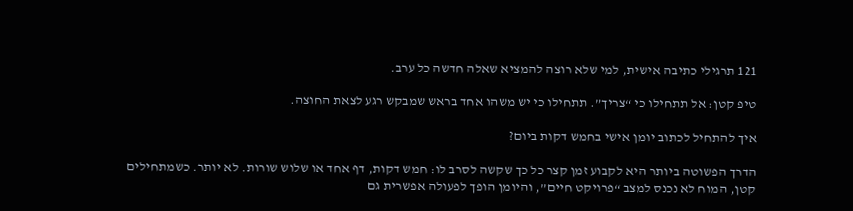121 תרגילי כתיבה אישית, למי שלא רוצה להמציא שאלה חדשה כל ערב.

טיפ קטן: אל תתחילו כי “צריך”. תתחילו כי יש משהו אחד בראש שמבקש רגע לצאת החוצה.

איך להתחיל לכתוב יומן אישי בחמש דקות ביום?

הדרך הפשוטה ביותר היא לקבוע זמן קצר כל כך שקשה לסרב לו: חמש דקות, דף אחד או שלוש שורות. לא יותר. כשמתחילים קטן, המוח לא נכנס למצב “פרויקט חיים”, והיומן הופך לפעולה אפשרית גם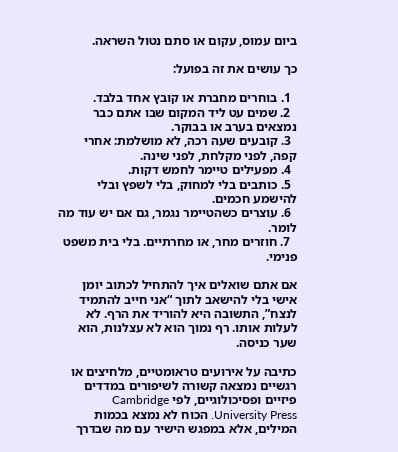ביום עמוס, עקום או סתם נטול השראה.

כך עושים את זה בפועל:

  1. בוחרים מחברת או קובץ אחד בלבד.
  2. שמים עט ליד המקום שבו אתם כבר נמצאים בערב או בבוקר.
  3. קובעים שעה רכה, לא מושלמת: אחרי קפה, לפני מקלחת, לפני שינה.
  4. מפעילים טיימר לחמש דקות.
  5. כותבים בלי למחוק, בלי לשפץ ובלי להישמע חכמים.
  6. עוצרים כשהטיימר נגמר, גם אם יש עוד מה לומר.
  7. חוזרים מחר, או מחרתיים. בלי בית משפט פנימי.

אם אתם שואלים איך להתחיל לכתוב יומן אישי בלי להישאב לתוך “אני חייב להתמיד לנצח”, התשובה היא להוריד את הרף. לא לעלות אותו. רף נמוך הוא לא עצלנות, הוא שער כניסה.

כתיבה על אירועים טראומטיים, מלחיצים או רגשיים נמצאה קשורה לשיפורים במדדים פיזיים ופסיכולוגיים, לפי Cambridge University Press. הכוח לא נמצא בכמות המילים, אלא במפגש הישיר עם מה שבדרך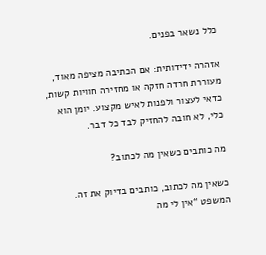כלל נשאר בפנים.

אזהרה ידידותית: אם הכתיבה מציפה מאוד, מעוררת חרדה חזקה או מחזירה חוויות קשות, כדאי לעצור ולפנות לאיש מקצוע. יומן הוא כלי, לא חובה להחזיק לבד כל דבר.

מה כותבים כשאין מה לכתוב?

כשאין מה לכתוב, כותבים בדיוק את זה. המשפט “אין לי מה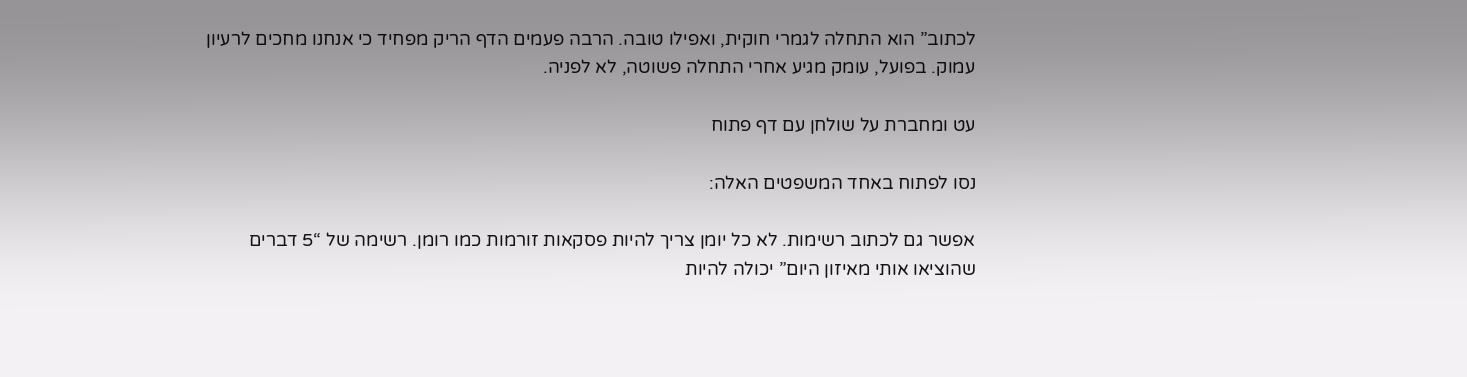לכתוב” הוא התחלה לגמרי חוקית, ואפילו טובה. הרבה פעמים הדף הריק מפחיד כי אנחנו מחכים לרעיון עמוק. בפועל, עומק מגיע אחרי התחלה פשוטה, לא לפניה.

עט ומחברת על שולחן עם דף פתוח

נסו לפתוח באחד המשפטים האלה:

אפשר גם לכתוב רשימות. לא כל יומן צריך להיות פסקאות זורמות כמו רומן. רשימה של “5 דברים שהוציאו אותי מאיזון היום” יכולה להיות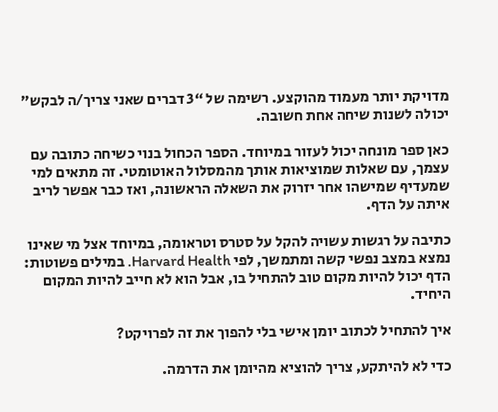מדויקת יותר מעמוד מהוקצע. רשימה של “3 דברים שאני צריך/ה לבקש” יכולה לשנות שיחה אחת חשובה.

כאן ספר מונחה יכול לעזור במיוחד. הספר הכחול בנוי כשיחה כתובה עם עצמך, עם שאלות שמוציאות אותך מהמסלול האוטומטי. זה מתאים למי שמעדיף שמישהו אחר יזרוק את השאלה הראשונה, ואז כבר אפשר לריב איתה על הדף.

כתיבה על רגשות עשויה להקל על סטרס וטראומה, במיוחד אצל מי שאינו נמצא במצב נפשי קשה ומתמשך, לפי Harvard Health. במילים פשוטות: הדף יכול להיות מקום טוב להתחיל בו, אבל הוא לא חייב להיות המקום היחיד.

איך להתחיל לכתוב יומן אישי בלי להפוך את זה לפרויקט?

כדי לא להיתקע, צריך להוציא מהיומן את הדרמה.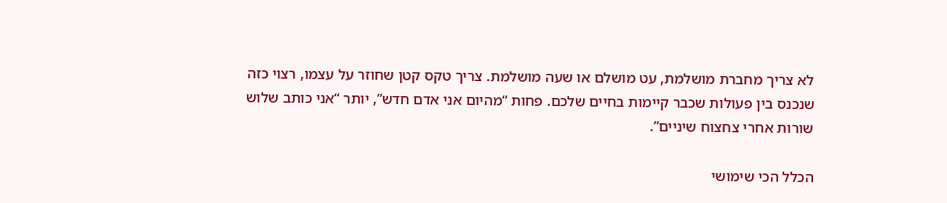לא צריך מחברת מושלמת, עט מושלם או שעה מושלמת. צריך טקס קטן שחוזר על עצמו, רצוי כזה שנכנס בין פעולות שכבר קיימות בחיים שלכם. פחות “מהיום אני אדם חדש”, יותר “אני כותב שלוש שורות אחרי צחצוח שיניים”.

הכלל הכי שימושי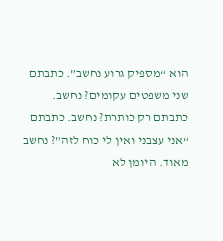הוא “מספיק גרוע נחשב”. כתבתם שני משפטים עקומים? נחשב. כתבתם רק כותרת? נחשב. כתבתם “אני עצבני ואין לי כוח לזה”? נחשב מאוד. היומן לא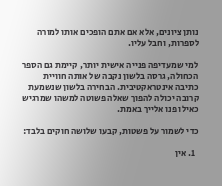נותן ציונים, אלא אם אתם הופכים אותו למורה לספרות, וחבל עליו.

למי שמעדיפה פנייה אישית יותר, קיימת גם הספר הכחולה, גרסה בלשון נקבה של אותה חוויית כתיבה אינטראקטיבית. הבחירה בלשון שנשמעת קרובה יכולה להפוך שאלה פשוטה למשהו שמרגיש כאילו פנו אלייך באמת.

כדי לשמור על פשטות, קבעו שלושה חוקים בלבד:

  1. אין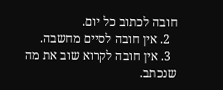חובה לכתוב כל יום.
  2. אין חובה לסיים מחשבה.
  3. אין חובה לקרוא שוב את מה שנכתב.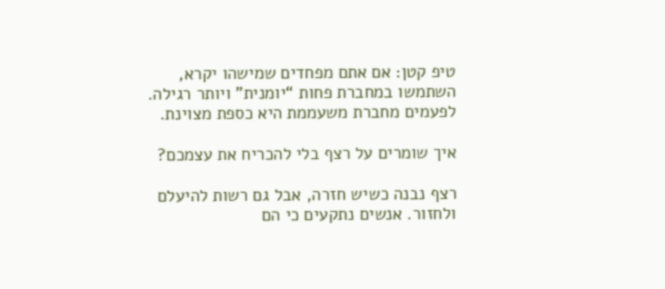טיפ קטן: אם אתם מפחדים שמישהו יקרא, השתמשו במחברת פחות “יומנית” ויותר רגילה. לפעמים מחברת משעממת היא כספת מצוינת.

איך שומרים על רצף בלי להכריח את עצמכם?

רצף נבנה כשיש חזרה, אבל גם רשות להיעלם ולחזור. אנשים נתקעים כי הם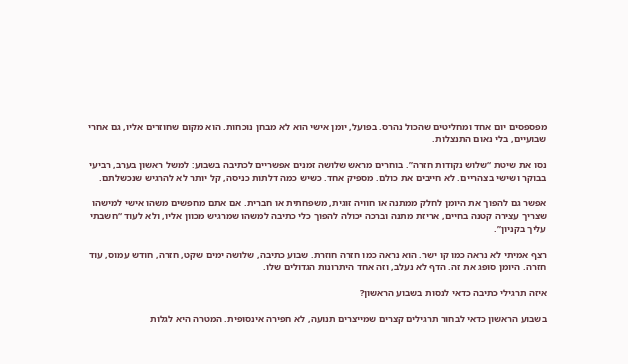מפספסים יום אחד ומחליטים שהכול נהרס. בפועל, יומן אישי הוא לא מבחן נוכחות. הוא מקום שחוזרים אליו, גם אחרי שבועיים, בלי נאום התנצלות.

נסו את שיטת “שלוש נקודות חזרה”. בוחרים מראש שלושה זמנים אפשריים לכתיבה בשבוע: למשל ראשון בערב, רביעי בבוקר ושישי בצהריים. לא חייבים את כולם. מספיק אחד. כשיש כמה דלתות כניסה, קל יותר לא להרגיש שנכשלתם.

אפשר גם להפוך את היומן לחלק ממתנה או חוויה זוגית, משפחתית או חברית. אם אתם מחפשים משהו אישי למישהו שצריך עצירה קטנה בחיים, אריזת מתנה וברכה יכולה להפוך כלי כתיבה למשהו שמרגיש מכוון אליו, ולא לעוד “חשבתי עליך בקניון”.

רצף אמיתי לא נראה כמו קו ישר. הוא נראה כמו חזרה חוזרת. שבוע כתיבה, שלושה ימים שקט, חזרה, חודש עמוס, עוד חזרה. היומן סופג את זה. הדף לא נעלב, וזה אחד היתרונות הגדולים שלו.

איזה תרגילי כתיבה כדאי לנסות בשבוע הראשון?

בשבוע הראשון כדאי לבחור תרגילים קצרים שמייצרים תנועה, לא חפירה אינסופית. המטרה היא לגלות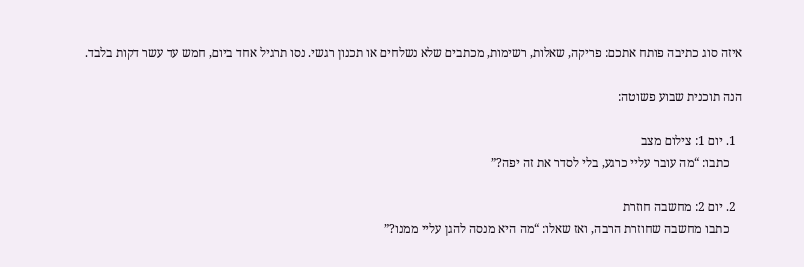איזה סוג כתיבה פותח אתכם: פריקה, שאלות, רשימות, מכתבים שלא נשלחים או תכנון רגשי. נסו תרגיל אחד ביום, חמש עד עשר דקות בלבד.

הנה תוכנית שבוע פשוטה:

  1. יום 1: צילום מצב
    כתבו: “מה עובר עליי כרגע, בלי לסדר את זה יפה?”

  2. יום 2: מחשבה חוזרת
    כתבו מחשבה שחוזרת הרבה, ואז שאלו: “מה היא מנסה להגן עליי ממנו?”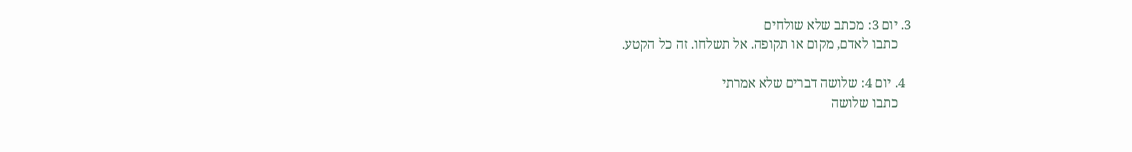3. יום 3: מכתב שלא שולחים
    כתבו לאדם, מקום או תקופה. אל תשלחו. זה כל הקטע.

  4. יום 4: שלושה דברים שלא אמרתי
    כתבו שלושה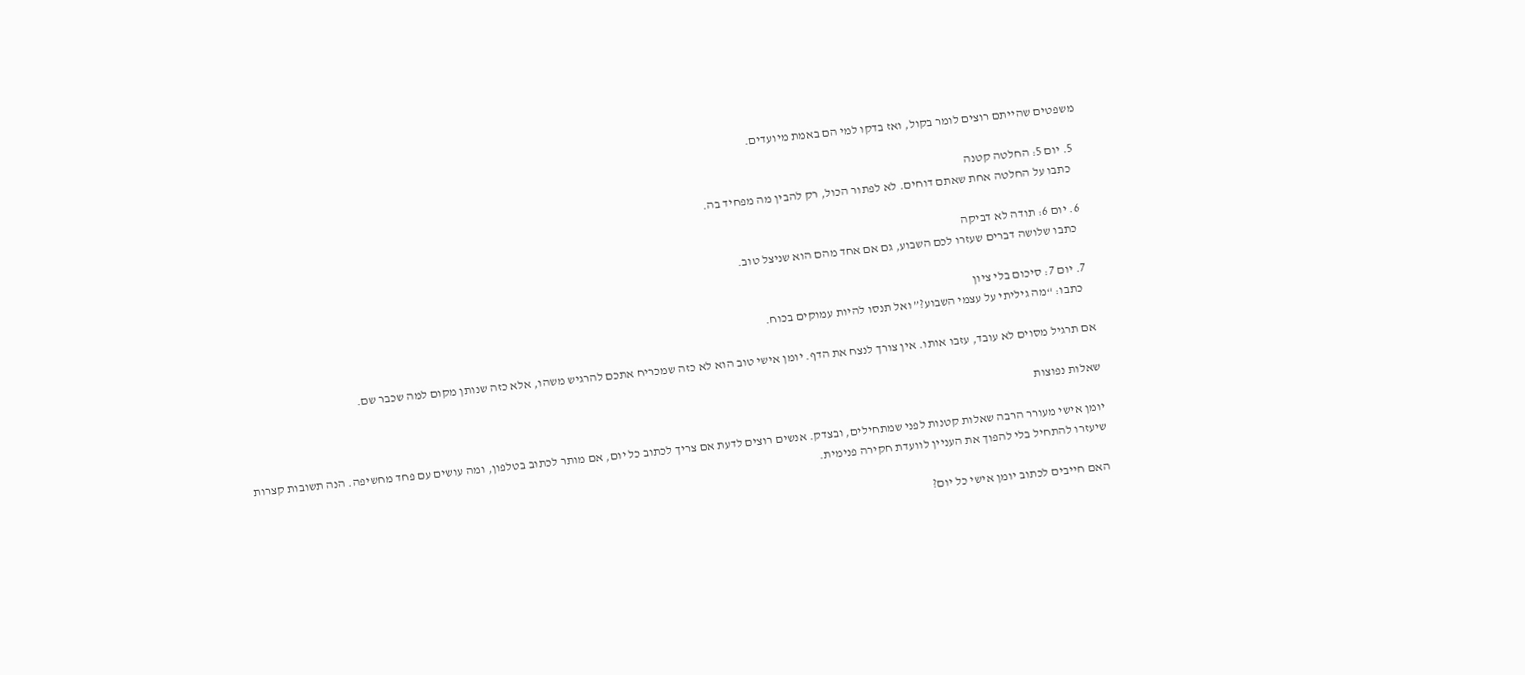משפטים שהייתם רוצים לומר בקול, ואז בדקו למי הם באמת מיועדים.

  5. יום 5: החלטה קטנה
    כתבו על החלטה אחת שאתם דוחים. לא לפתור הכול, רק להבין מה מפחיד בה.

  6. יום 6: תודה לא דביקה
    כתבו שלושה דברים שעזרו לכם השבוע, גם אם אחד מהם הוא שניצל טוב.

  7. יום 7: סיכום בלי ציון
    כתבו: “מה גיליתי על עצמי השבוע?” ואל תנסו להיות עמוקים בכוח.

אם תרגיל מסוים לא עובד, עזבו אותו. אין צורך לנצח את הדף. יומן אישי טוב הוא לא כזה שמכריח אתכם להרגיש משהו, אלא כזה שנותן מקום למה שכבר שם.

שאלות נפוצות

יומן אישי מעורר הרבה שאלות קטנות לפני שמתחילים, ובצדק. אנשים רוצים לדעת אם צריך לכתוב כל יום, אם מותר לכתוב בטלפון, ומה עושים עם פחד מחשיפה. הנה תשובות קצרות שיעזרו להתחיל בלי להפוך את העניין לוועדת חקירה פנימית.

האם חייבים לכתוב יומן אישי כל יום?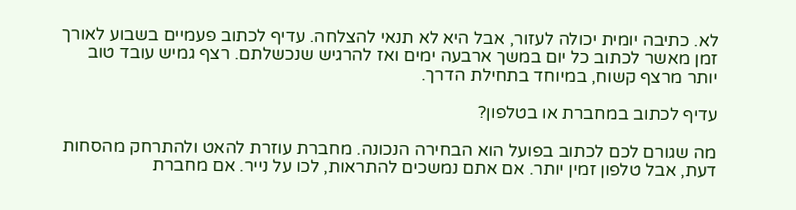לא. כתיבה יומית יכולה לעזור, אבל היא לא תנאי להצלחה. עדיף לכתוב פעמיים בשבוע לאורך זמן מאשר לכתוב כל יום במשך ארבעה ימים ואז להרגיש שנכשלתם. רצף גמיש עובד טוב יותר מרצף קשוח, במיוחד בתחילת הדרך.

עדיף לכתוב במחברת או בטלפון?

מה שגורם לכם לכתוב בפועל הוא הבחירה הנכונה. מחברת עוזרת להאט ולהתרחק מהסחות דעת, אבל טלפון זמין יותר. אם אתם נמשכים להתראות, לכו על נייר. אם מחברת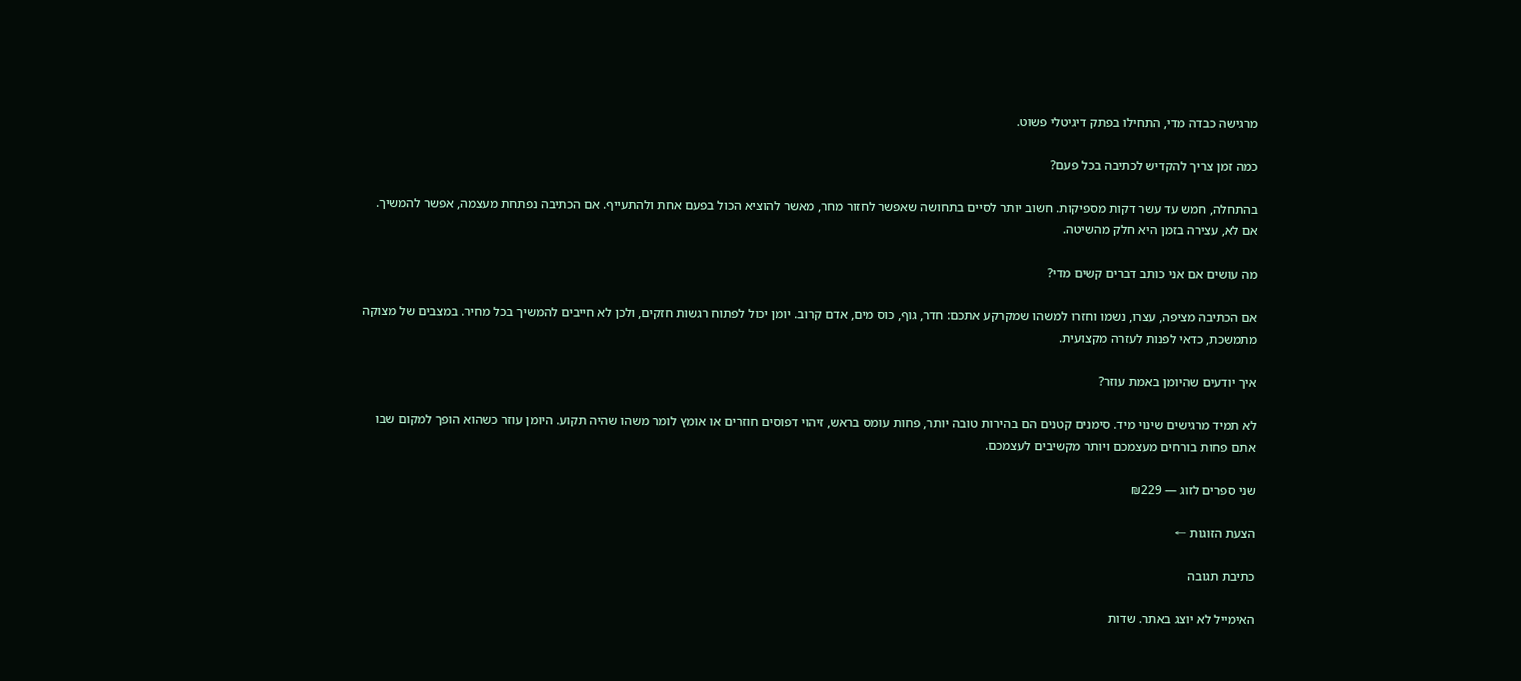מרגישה כבדה מדי, התחילו בפתק דיגיטלי פשוט.

כמה זמן צריך להקדיש לכתיבה בכל פעם?

בהתחלה, חמש עד עשר דקות מספיקות. חשוב יותר לסיים בתחושה שאפשר לחזור מחר, מאשר להוציא הכול בפעם אחת ולהתעייף. אם הכתיבה נפתחת מעצמה, אפשר להמשיך. אם לא, עצירה בזמן היא חלק מהשיטה.

מה עושים אם אני כותב דברים קשים מדי?

אם הכתיבה מציפה, עצרו, נשמו וחזרו למשהו שמקרקע אתכם: חדר, גוף, כוס מים, אדם קרוב. יומן יכול לפתוח רגשות חזקים, ולכן לא חייבים להמשיך בכל מחיר. במצבים של מצוקה מתמשכת, כדאי לפנות לעזרה מקצועית.

איך יודעים שהיומן באמת עוזר?

לא תמיד מרגישים שינוי מיד. סימנים קטנים הם בהירות טובה יותר, פחות עומס בראש, זיהוי דפוסים חוזרים או אומץ לומר משהו שהיה תקוע. היומן עוזר כשהוא הופך למקום שבו אתם פחות בורחים מעצמכם ויותר מקשיבים לעצמכם.

שני ספרים לזוג — ₪229

הצעת הזוגות ←

כתיבת תגובה

האימייל לא יוצג באתר. שדות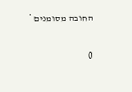החובה מסומנים *

0